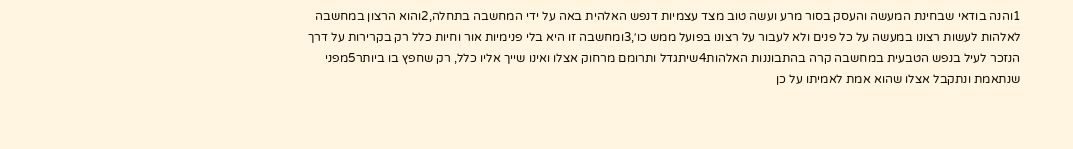1והנה בודאי שבחינת המעשה והעסק בסור מרע ועשה טוב מצד עצמיות דנפש האלהית באה על ידי המחשבה בתחלה,2והוא הרצון במחשבה לאלהות לעשות רצונו במעשה על כל פנים ולא לעבור על רצונו בפועל ממש כו׳,3ומחשבה זו היא בלי פנימיות אור וחיות כלל רק בקרירות על דרך הנזכר לעיל בנפש הטבעית במחשבה קרה בהתבוננות האלהות4שיתגדל ותרומם מרחוק אצלו ואינו שייך אליו כלל, רק שחפץ בו ביותר5מפני שנתאמת ונתקבל אצלו שהוא אמת לאמיתו על כן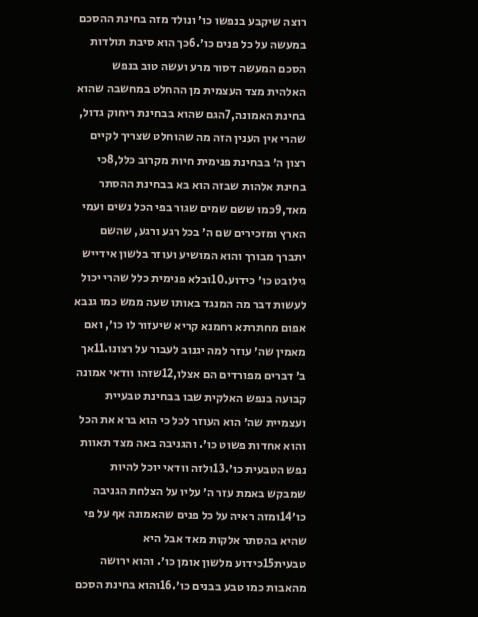רוצה שיקבע בנפשו כו׳ ונולד מזה בחינת ההסכם במעשה על כל פנים כו׳.6כך הוא סיבת תולדות הסכם המעשה דסור מרע ועשה טוב בנפש האלהית מצד העצמית מן ההחלט במחשבה שהוא בחינת האמונה,7הגם שהוא בבחינת ריחוק גדול, שהרי אין הענין הזה מה שהוחלט שצריך לקיים רצון ה׳ בבחינת פנימית חיות מקרוב כלל,8כי בחינת אלהות שבזה הוא בא בבחינת ההסתר מאד,9כמו ששם שמים שגור בפי הכל נשים ועמי הארץ ומזכירים שם ה׳ בכל רגע ורגע, שהשם יתברך מבורך והוא המושיע ועוזר בלשון אידייש גילובט כו׳ כידוע.10ובלא פנימית כלל שהרי יכול לעשות דבר מה המנגד באותו שעה ממש כמו גנבא אפום מחתרתא רחמנא קריא שיעזור לו כו׳, ואם מאמין שה׳ עוזר למה יגנוב לעבור על רצונו.11אך ב׳ דברים מפורדים הם אצלו,12שזהו וודאי אמונה קבועה בנפש האלקית שבו בבחינת טבעיית ועצמיית שה׳ הוא העוזר לכל כי הוא ברא את הכל והוא אחדות פשוט כו׳. והגניבה באה מצד תאוות נפש הטבעית כו׳.13ולזה וודאי יוכל להיות שמבקש באמת עזר ה׳ עליו על הצלחת הגניבה כו׳14ומזה ראיה על כל פנים שהאמונה אף על פי שהיא בהסתר אלקות מאד אבל היא טבעית15כידוע מלשון אומן כו׳. והוא ירושה מהאבות כמו טבע בבנים כו׳.16והוא בחינת הסכם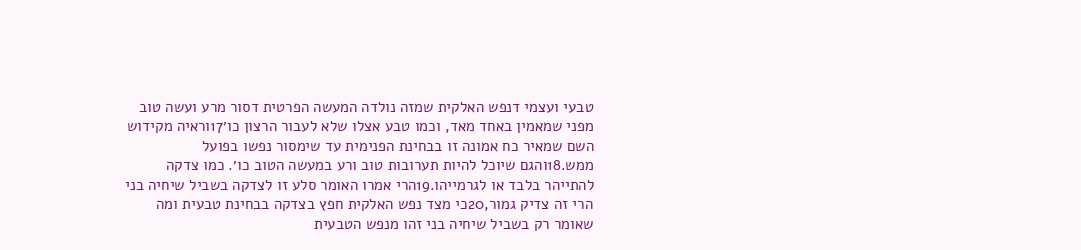טבעי ועצמי דנפש האלקית שמזה נולדה המעשה הפרטית דסור מרע ועשה טוב מפני שמאמין באחד מאד, וכמו טבע אצלו שלא לעבור הרצון כו׳17וראיה מקידוש השם שמאיר כח אמונה זו בבחינת הפנימית עד שימסור נפשו בפועל ממש.18והגם שיוכל להיות תערובות טוב ורע במעשה הטוב כו׳. כמו צדקה להתייהר בלבד או לגרמייהו.19הרי אמרו האומר סלע זו לצדקה בשביל שיחיה בני הרי זה צדיק גמור,20כי מצד נפש האלקית חפץ בצדקה בבחינת טבעית ומה שאומר רק בשביל שיחיה בני זהו מנפש הטבעית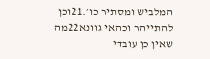המלביש ומסתיר כו׳.21וכן להתייהר וכהאי גוונא22מה שאין כן עובדי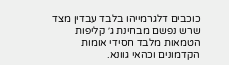כוכבים דלגרמייהו בלבד עבדין מצד שרש נפשם מבחינת ג׳ קליפות הטמאות מלבד חסידי אומות הקדמונים וכהאי גוונא.